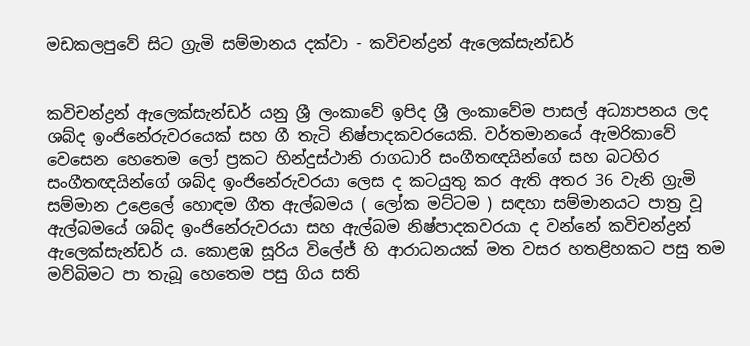මඩකලපුවේ සිට ග්‍රැමි සම්මානය දක්වා - කවිචන්ද්‍රන් ඇලෙක්සැන්ඩර්


කවිචන්ද්‍රන් ඇලෙක්සැන්ඩර් යනු ශ්‍රී ලංකාවේ ඉපිද ශ්‍රී ලංකාවේම පාසල් අධ්‍යාපනය ලද ශබ්ද ඉංජිනේරුවරයෙක් සහ ගී තැටි නිෂ්පාදකවරයෙකි. වර්තමානයේ ඇමරිකාවේ වෙසෙන හෙතෙම ලෝ ප්‍රකට හින්දුස්ථානි රාගධාරි සංගීතඥයින්ගේ සහ බටහිර සංගීතඥයින්ගේ ශබ්ද ඉංජිනේරුවරයා ලෙස ද කටයුතු කර ඇති අතර 36 වැනි ග්‍රැමි සම්මාන උළෙලේ හොඳම ගීත ඇල්බමය ( ලෝක මට්ටම ) සඳහා සම්මානයට පාත්‍ර වූ ඇල්බමයේ ශබ්ද ඉංජිනේරුවරයා සහ ඇල්බම නිෂ්පාදකවරයා ද වන්නේ කවිචන්ද්‍රන් ඇලෙක්සැන්ඩර් ය. කොළඹ සූරිය විලේජ් හි ආරාධනයක් මත වසර හතළිහකට පසු තම මව්බිමට පා තැබූ හෙතෙම පසු ගිය සති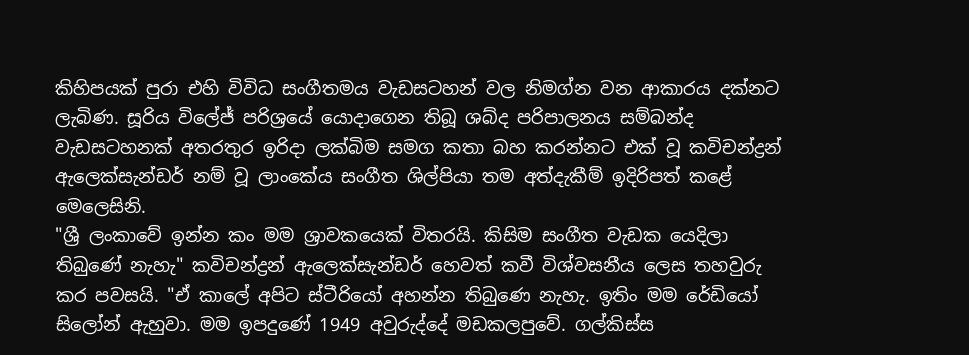කිහිපයක් පුරා එහි විවිධ සංගීතමය වැඩසටහන් වල නිමග්න වන ආකාරය දක්නට ලැබිණ. සූරිය විලේජ් පරිශ්‍රයේ යොදාගෙන තිබූ ශබ්ද පරිපාලනය සම්බන්ද වැඩසටහනක් අතරතුර ඉරිදා ලක්බිම සමග කතා බහ කරන්නට එක් වූ කවිචන්ද්‍රන් ඇලෙක්සැන්ඩර් නම් වූ ලාංකේය සංගීත ශිල්පියා තම අත්දැකීම් ඉදිරිපත් කළේ මෙලෙසිනි.
"ශ්‍රී ලංකාවේ ඉන්න කං මම ශ්‍රාවකයෙක් විතරයි. කිසිම සංගීත වැඩක යෙදිලා තිබුණේ නැහැ" කවිචන්ද්‍රන් ඇලෙක්සැන්ඩර් හෙවත් කවී විශ්වසනීය ලෙස තහවුරු කර පවසයි. "ඒ කාලේ අපිට ස්ටීරියෝ අහන්න තිබුණෙ නැහැ. ඉතිං මම රේඩියෝ සිලෝන් ඇහුවා. මම ඉපදුණේ 1949 අවුරුද්දේ මඩකලපුවේ. ගල්කිස්ස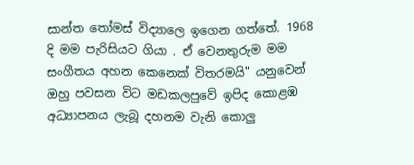සාන්ත තෝමස් විද්‍යාලෙ ඉගෙන ගත්තේ. 1968 දි මම පැරිසියට ගියා . ඒ වෙනතුරුම මම සංගීතය අහන කෙනෙක් විතරමයි" යනුවෙන් ඔහු පවසන විට මඩකලපුවේ ඉපිද කොළඹ අධ්‍යාපනය ලැබූ දහනම වැනි කොලු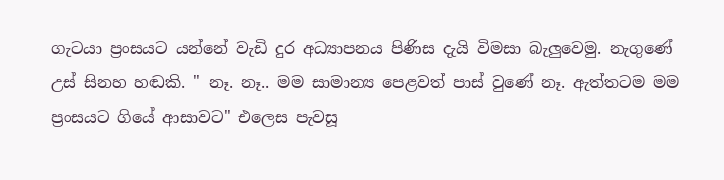ගැටයා ප්‍රංසයට යන්නේ වැඩි දුර අධ්‍යාපනය පිණිස දැයි විමසා බැලුවෙමු. නැගුණේ උස් සිනහ හඬකි. " නෑ. නෑ.. මම සාමාන්‍ය පෙළවත් පාස් වුණේ නෑ. ඇත්තටම මම ප්‍රංසයට ගියේ ආසාවට" එලෙස පැවසූ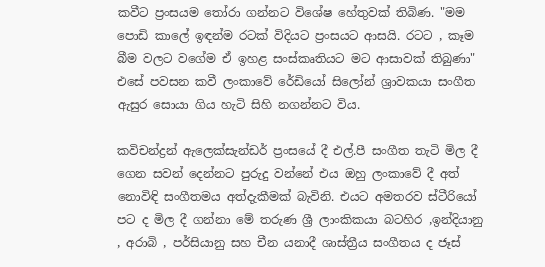කවීට ප්‍රංසයම තෝරා ගන්නට විශේෂ හේතුවක් තිබිණ. "මම පොඩි කාලේ ඉඳන්ම රටක් විදියට ප්‍රංසයට ආසයි. රටට , කෑම බීම වලට වගේම ඒ ඉහළ සංස්කෘතියට මට ආසාවක් තිබුණා" එසේ පවසන කවී ලංකාවේ රේඩියෝ සිලෝන් ශ්‍රාවකයා සංගීත ඇසුර සොයා ගිය හැටි සිහි නගන්නට විය.

කවිචන්ද්‍රන් ඇලෙක්සැන්ඩර් ප්‍රංසයේ දී එල්.පී සංගීත තැටි මිල දී ගෙන සවන් දෙන්නට පුරුදු වන්නේ එය ඔහු ලංකාවේ දී අත් නොවිඳි සංගීතමය අත්දැකීමක් බැවිනි. එයට අමතරව ස්ටීරියෝ පට ද මිල දී ගන්නා මේ තරුණ ශ්‍රී ලාංකිකයා බටහිර ,ඉන්දියානු , අරාබි , පර්සියානු සහ චීන යනාදී ශාස්ත්‍රීය සංගීතය ද ජෑස්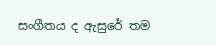සංගීතය ද ඇසුරේ තම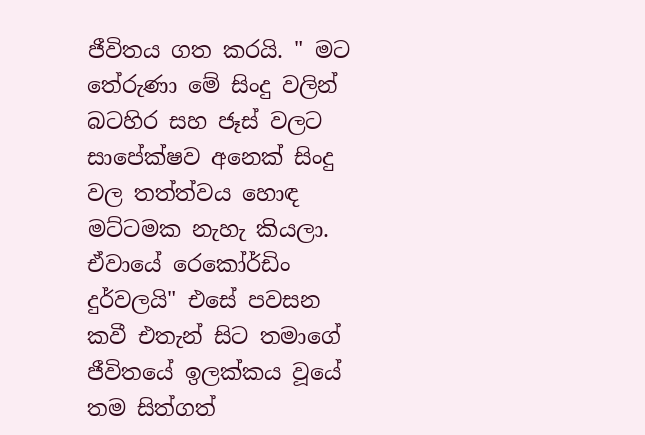ජීවිතය ගත කරයි. " මට තේරුණා මේ සිංදු වලින් බටහිර සහ ජෑස් වලට සාපේක්ෂව අනෙක් සිංදු වල තත්ත්වය හොඳ මට්ටමක නැහැ කියලා. ඒවායේ රෙකෝර්ඩිං දුර්වලයි" එසේ පවසන කවී එතැන් සිට තමාගේ ජීවිතයේ ඉලක්කය වූයේ තම සිත්ගත්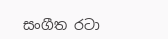සංගීත රටා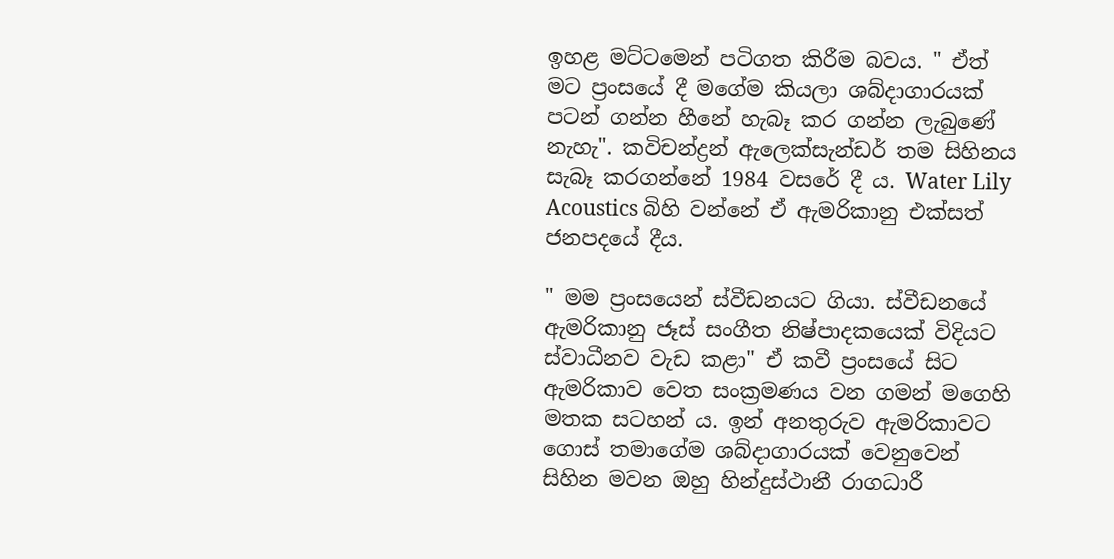ඉහළ මට්ටමෙන් පටිගත කිරීම බවය. " ඒත් මට ප්‍රංසයේ දී මගේම කියලා ශබ්දාගාරයක් පටන් ගන්න හීනේ හැබෑ කර ගන්න ලැබුණේ නැහැ". කවිචන්ද්‍රන් ඇලෙක්සැන්ඩර් තම සිහිනය සැබෑ කරගන්නේ 1984 වසරේ දී ය. Water Lily Acoustics බිහි වන්නේ ඒ ඇමරිකානු එක්සත් ජනපදයේ දීය.

" මම ප්‍රංසයෙන් ස්වීඩනයට ගියා. ස්වීඩනයේ ඇමරිකානු ජෑස් සංගීත නිෂ්පාදකයෙක් විදියට ස්වාධීනව වැඩ කළා" ඒ කවී ප්‍රංසයේ සිට ඇමරිකාව වෙත සංක්‍රමණය වන ගමන් මගෙහි මතක සටහන් ය. ඉන් අනතුරුව ඇමරිකාවට ගොස් තමාගේම ශබ්දාගාරයක් වෙනුවෙන් සිහින මවන ඔහු හින්දුස්ථානී රාගධාරී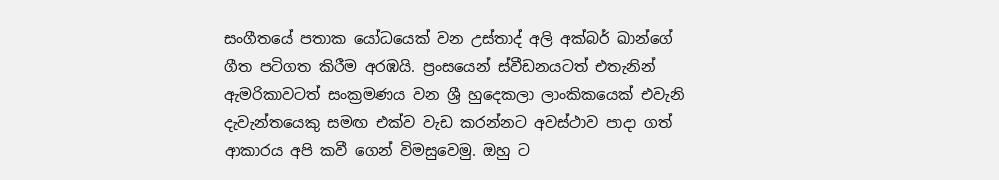සංගීතයේ පතාක යෝධයෙක් වන උස්තාද් අලි අක්බර් ඛාන්ගේ ගීත පටිගත කිරීම අරඹයි. ප්‍රංසයෙන් ස්වීඩනයටත් එතැනින් ඇමරිකාවටත් සංක්‍රමණය වන ශ්‍රී හුදෙකලා ලාංකිකයෙක් එවැනි දැවැන්තයෙකු සමඟ එක්ව වැඩ කරන්නට අවස්ථාව පාදා ගත් ආකාරය අපි කවී ගෙන් විමසුවෙමු. ඔහු ට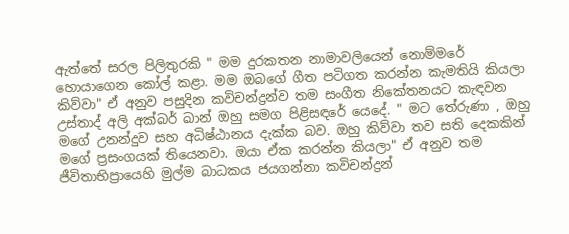ඇත්තේ සරල පිලිතුරකි " මම දුරකතන නාමාවලියෙන් නොම්මරේ හොයාගෙන කෝල් කළා. මම ඔබගේ ගීත පටිගත කරන්න කැමතියි කියලා කිව්වා" ඒ අනුව පසුදින කවිචන්ද්‍රන්ව තම සංගීත නිකේතනයට කැඳවන උස්තාද් අලි අක්බර් ඛාන් ඔහු සමග පිළිසඳරේ යෙදේ. " මට තේරුණා , ඔහු මගේ උනන්දුව සහ අධිෂ්ඨානය දැක්ක බව. ඔහු කිව්වා තව සති දෙකකින් මගේ ප්‍රසංගයක් තියෙනවා. ඔයා ඒක කරන්න කියලා" ඒ අනුව තම ජීවිතාභිප්‍රායෙහි මුල්ම බාධකය ජයගන්නා කවිචන්ද්‍රන්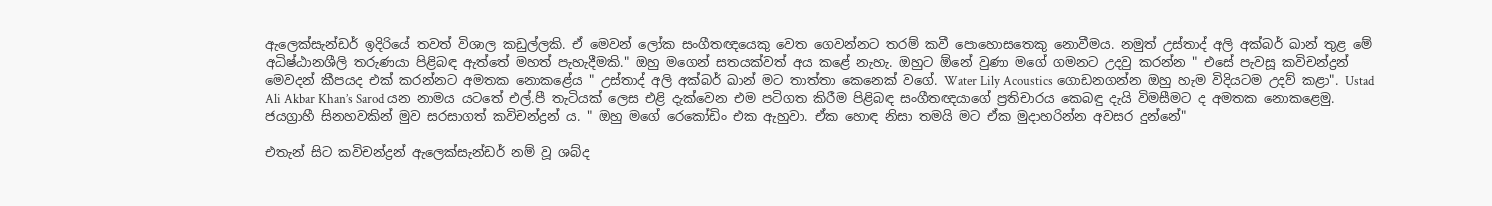ඇලෙක්සැන්ඩර් ඉදිරියේ තවත් විශාල කඩුල්ලකි. ඒ මෙවන් ලෝක සංගීතඥයෙකු වෙත ගෙවන්නට තරම් කවී පොහොසතෙකු නොවීමය. නමුත් උස්තාද් අලි අක්බර් ඛාන් තුළ මේ අධිෂ්ඨානශීලි තරුණයා පිළිබඳ ඇත්තේ මහත් පැහැදීමකි." ඔහු මගෙන් සතයක්වත් අය කළේ නැහැ. ඔහුට ඕනේ වුණා මගේ ගමනට උදවු කරන්න " එසේ පැවසූ කවිචන්ද්‍රන් මෙවදන් කීපයද එක් කරන්නට අමතක නොකළේය " උස්තාද් අලි අක්බර් ඛාන් මට තාත්තා කෙනෙක් වගේ. Water Lily Acoustics ගොඩනගන්න ඔහු හැම විදියටම උදව් කළා". Ustad Ali Akbar Khan’s Sarod යන නාමය යටතේ එල්.පී තැටියක් ලෙස එළි දැක්වෙන එම පටිගත කිරීම පිළිබඳ සංගීතඥයාගේ ප්‍රතිචාරය කෙබඳු දැයි විමසීමට ද අමතක නොකළෙමු. ජයග්‍රාහී සිනහවකින් මුව සරසාගත් කවිචන්ද්‍රන් ය. " ඔහු මගේ රෙකෝඩිං එක ඇහුවා. ඒක හොඳ නිසා තමයි මට ඒක මුදාහරින්න අවසර දුන්නේ"

එතැන් සිට කවිචන්ද්‍රන් ඇලෙක්සැන්ඩර් නම් වූ ශබ්ද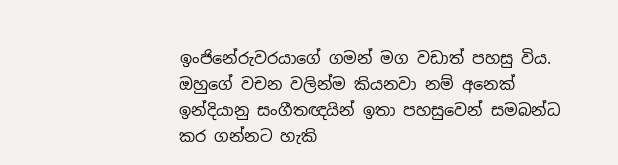ඉංජිනේරුවරයාගේ ගමන් මග වඩාත් පහසු විය. ඔහුගේ වචන වලින්ම කියනවා නම් අනෙක් ඉන්දියානු සංගීතඥයින් ඉතා පහසුවෙන් සමබන්ධ කර ගන්නට හැකි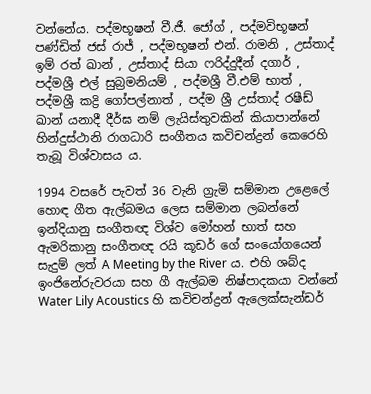වන්නේය. පද්මභූෂන් වී.ජී. ජෝග් , පද්මවිභූෂන් පණ්ඩිත් ජස් රාජ් , පද්මභූෂන් එන්. රාමනි , උස්තාද් ඉම් රත් ඛාන් , උස්තාද් සියා ෆරිද්දුදීන් දගාර් , පද්මශ්‍රී එල් සුබ්‍රමනියම් , පද්මශ්‍රී වී.එම් භාත් , පද්මශ්‍රී කද්‍රි ගෝපල්නාත් , පද්ම ශ්‍රී උස්තාද් රෂීඩ් ඛාන් යනාදී දීර්ඝ නම් ලැයිස්තුවකින් කියාපාන්නේ හින්දුස්ථානි රාගධාරි සංගීතය කවිචන්ද්‍රන් කෙරෙහි තැබූ විශ්වාසය ය.

1994 වසරේ පැවත් 36 වැනි ග්‍රැමි සම්මාන උළෙලේ හොඳ ගීත ඇල්බමය ලෙස සම්මාන ලබන්නේ ඉන්දියානු සංගීතඥ විශ්ව මෝහන් භාත් සහ ඇමරිකානු සංගීතඥ රයි කූඩර් ගේ සංයෝගයෙන් සැදුම් ලත් A Meeting by the River ය. එහි ශබ්ද ඉංජිනේරුවරයා සහ ගී ඇල්බම නිෂ්පාදකයා වන්නේ Water Lily Acoustics හි කවිචන්ද්‍රන් ඇලෙක්සැන්ඩර්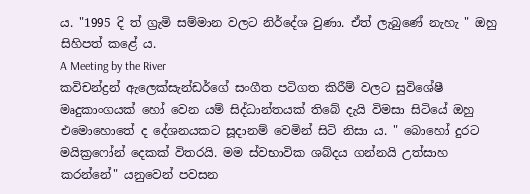ය. "1995 දි ත් ග්‍රැමි සම්මාන වලට නිර්දේශ වුණා. ඒත් ලැබුණේ නැහැ " ඔහු සිහිපත් කළේ ය.
A Meeting by the River
කවිචන්ද්‍රන් ඇලෙක්සැන්ඩර්ගේ සංගීත පටිගත කිරීම් වලට සුවිශේෂී මෘදුකාංගයක් හෝ වෙන යම් සිද්ධාන්තයක් තිබේ දැයි විමසා සිටියේ ඔහු එමොහොතේ ද දේශනයකට සූදානම් වෙමින් සිටි නිසා ය. " බොහෝ දුරට මයික්‍රෆෝන් දෙකක් විතරයි. මම ස්වභාවික ශබ්දය ගන්නයි උත්සාහ කරන්නේ" යනුවෙන් පවසන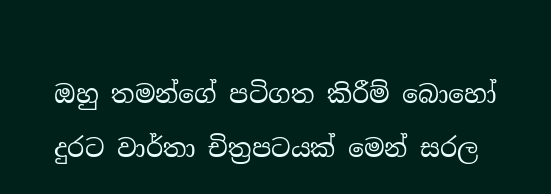ඔහු තමන්ගේ පටිගත කිරීම් බොහෝ දුරට වාර්තා චිත්‍රපටයක් මෙන් සරල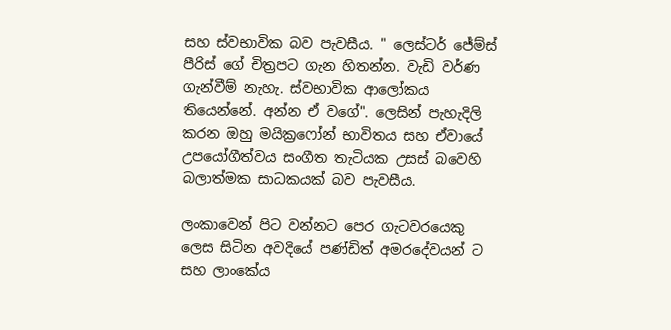සහ ස්වභාවික බව පැවසීය. " ලෙස්ටර් ජේම්ස් පීරිස් ගේ චිත්‍රපට ගැන හිතන්න. වැඩි වර්ණ ගැන්වීම් නැහැ. ස්වභාවික ආලෝකය තියෙන්නේ. අන්න ඒ වගේ". ලෙසින් පැහැදිලි කරන ඔහු මයික්‍රෆෝන් භාවිතය සහ ඒවායේ උපයෝගීත්වය සංගීත තැටියක උසස් බවෙහි බලාත්මක සාධකයක් බව පැවසීය.

ලංකාවෙන් පිට වන්නට පෙර ගැටවරයෙකු ලෙස සිටින අවදියේ පණ්ඩිත් අමරදේවයන් ට සහ ලාංකේය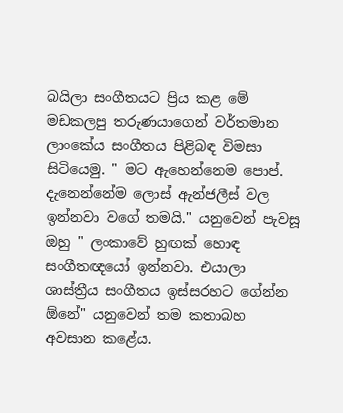බයිලා සංගීතයට ප්‍රිය කළ මේ මඩකලපු තරුණයාගෙන් වර්තමාන ලාංකේය සංගීතය පිළිබඳ විමසා සිටියෙමු. " මට ඇහෙන්නෙම පොප්. දැනෙන්නේම ලොස් ඇන්ජලීස් වල ඉන්නවා වගේ තමයි." යනුවෙන් පැවසූ ඔහු " ලංකාවේ හුඟක් හොඳ සංගීතඥයෝ ඉන්නවා. එයාලා ශාස්ත්‍රීය සංගීතය ඉස්සරහට ගේන්න ඕනේ" යනුවෙන් තම කතාබහ අවසාන කළේය.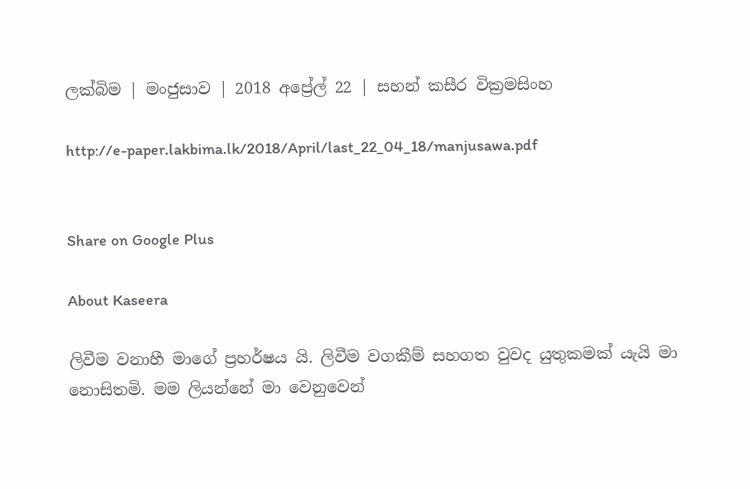ලක්බිම | මංජුසාව | 2018 අප්‍රේල් 22 | සහන් කසීර වික්‍රමසිංහ

http://e-paper.lakbima.lk/2018/April/last_22_04_18/manjusawa.pdf


Share on Google Plus

About Kaseera

ලිවීම වනාහී මාගේ ප්‍රහර්ෂය යි. ලිවීම වගකීම් සහගත වුවද යුතුකමක් යැයි මා නොසිතමි. මම ලියන්නේ මා වෙනුවෙන්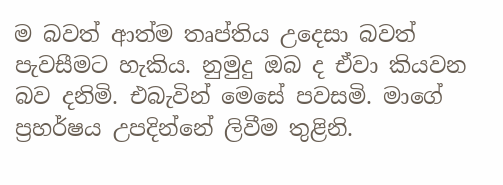ම බවත් ආත්ම තෘප්තිය උදෙසා බවත් පැවසීමට හැකිය. නුමුදු ඔබ ද ඒවා කියවන බව දනිමි. එබැවින් මෙසේ පවසමි. මාගේ ප්‍රහර්ෂය උපදින්නේ ලිවීම තුළිනි.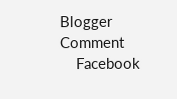Blogger Comment
    Facebook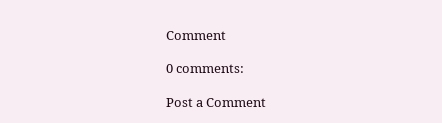Comment

0 comments:

Post a Comment